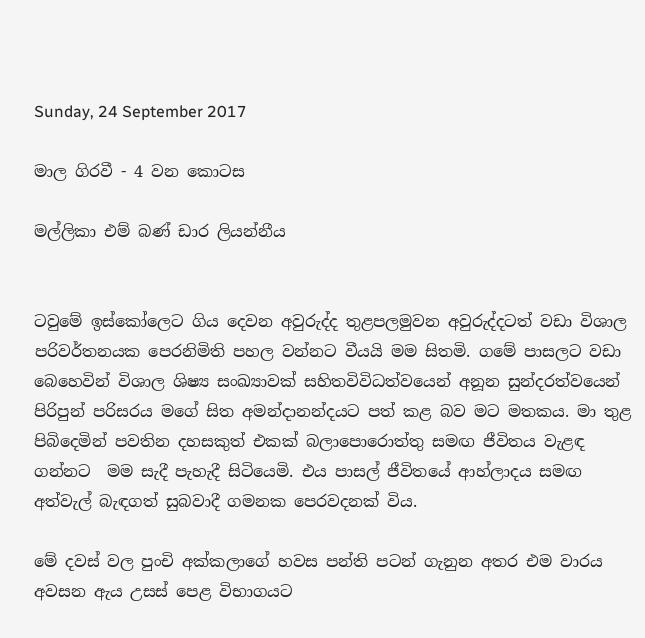Sunday, 24 September 2017

මාල ගිරවී - 4 වන කොටස

මල්ලිකා එම් බණ් ඩාර ලියන්නීය


ටවුමේ ඉස්කෝලෙට ගිය දෙවන අවුරුද්ද තුළපලමුවන අවුරුද්දටත් වඩා විශාල පරිවර්තනයක පෙරනිමිති පහල වන්නට වීයයි මම සිතමි. ගමේ පාසලට වඩා බෙහෙවින් විශාල ශිෂ්‍ය සංඛ්‍යාවක් සහිතවිවිධත්වයෙන් අනූන සුන්දරත්වයෙන් පිරිපුන් පරිසරය මගේ සිත අමන්දානන්දයට පත් කළ බව මට මතකය. මා තුළ පිබිදෙමින් පවතින දහසකුත් එකක් බලාපොරොත්තු සමඟ ජීවිතය වැළඳ ගන්නට  මම සැදී පැහැදී සිටියෙමි. එය පාසල් ජීවිතයේ ආහ්ලාදය සමඟ අත්වැල් බැඳගත් සුබවාදී ගමනක පෙරවදනක් විය.

මේ දවස් වල පුංචි අක්කලාගේ හවස පන්ති පටන් ගැනුන අතර එම වාරය අවසන ඇය උසස් පෙළ විභාගයට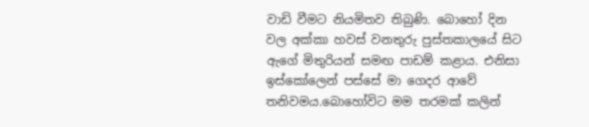වාඩි වීමට නියමිතව තිබුණි. බොහෝ දින වල අක්කා හවස් වනතුරු පුස්තකාලයේ සිට ඇගේ මිතුරියන් සමඟ පාඩම් කළාය. එනිසා ඉස්කෝලෙන් පස්සේ මා ගෙදර ආවේ තනිවමය.බොහෝවිට මම තරමක් කලින්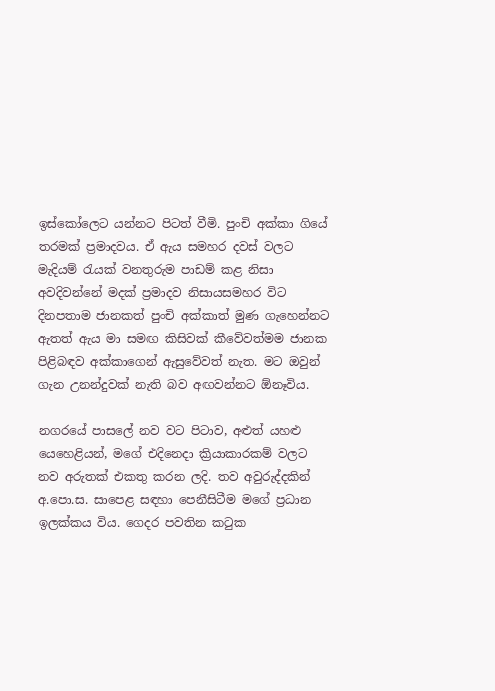ඉස්කෝලෙට යන්නට පිටත් වීමි. පුංචි අක්කා ගියේ තරමක් ප්‍රමාදවය. ඒ ඇය සමහර දවස් වලට මැදියම් රැයක් වනතුරුම පාඩම් කළ නිසා අවදිවන්නේ මදක් ප්‍රමාදව නිසායසමහර විට දිනපතාම ජානකත් පුංචි අක්කාත් මුණ ගැහෙන්නට ඇතත් ඇය මා සමඟ කිසිවක් කීවේවත්මම ජානක පිළිබඳව අක්කාගෙන් ඇසුවේවත් නැත. මට ඔවුන් ගැන උනන්දුවක් නැති බව අඟවන්නට ඕනෑවිය.

නගරයේ පාසලේ නව වට පිටාව, අළුත් යහළු යෙහෙළියන්, මගේ එදිනෙදා ක්‍රියාකාරකම් වලට නව අරුතක් එකතු කරන ලදි. තව අවුරුද්දකින් අ.පො.ස. සාපෙළ සඳහා පෙනීසිටීම මගේ ප්‍රධාන ඉලක්කය විය. ගෙදර පවතින කටුක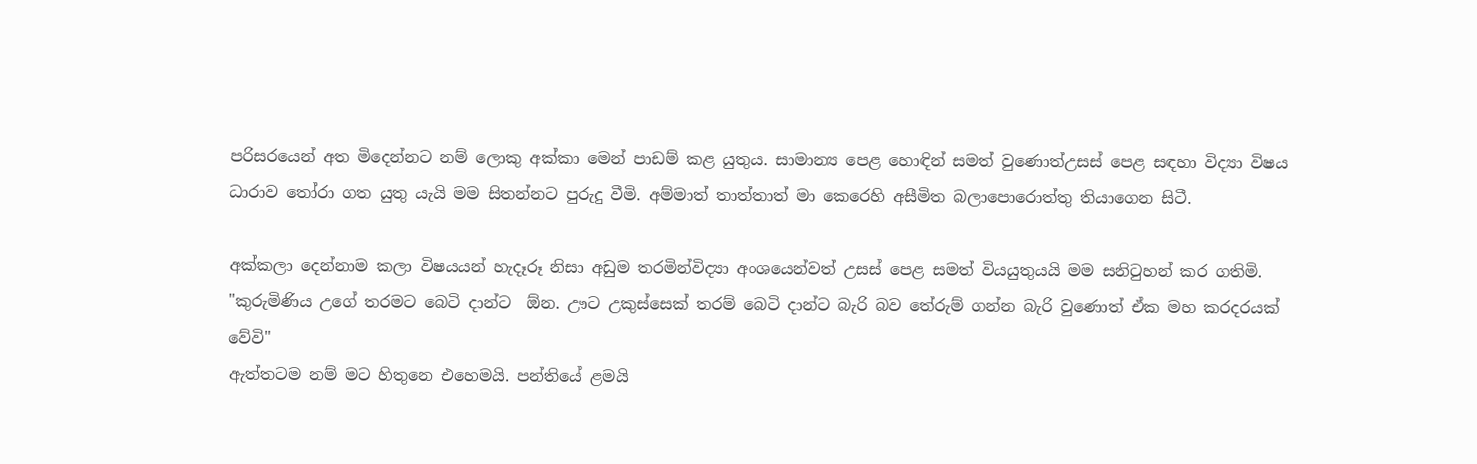පරිසරයෙන් අත මිදෙන්නට නම් ලොකු අක්කා මෙන් පාඩම් කළ යුතුය. සාමාන්‍ය පෙළ හොඳින් සමත් වුණොත්උසස් පෙළ සඳහා විද්‍යා විෂය ධාරාව තෝරා ගත යුතු යැයි මම සිතන්නට පුරුදු වීමි. අම්මාත් තාත්තාත් මා කෙරෙහි අසීමිත බලාපොරොත්තු තියාගෙන සිටී.

අක්කලා දෙන්නාම කලා විෂයයන් හැදෑරූ නිසා අඩුම තරමින්විද්‍යා අංශයෙන්වත් උසස් පෙළ සමත් වියයුතුයයි මම සනිටුහන් කර ගතිමි.
"කුරුමිණිය උගේ තරමට බෙටි දාන්ට  ඕන. ඌට උකුස්සෙක් තරම් බෙටි දාන්ට බැරි බව තේරුම් ගන්න බැරි වුණොත් ඒක මහ කරදරයක් වේවි"
ඇත්තටම නම් මට හිතුනෙ එහෙමයි. පන්තියේ ළමයි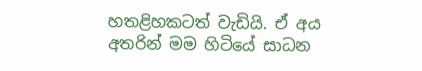හතළිහකටත් වැඩියි. ඒ අය අතරින් මම හිටියේ සාධන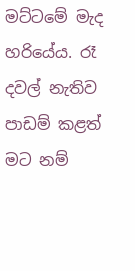මට්ටමේ මැද හරියේය. රෑ දවල් නැතිව පාඩම් කළත් මට නම්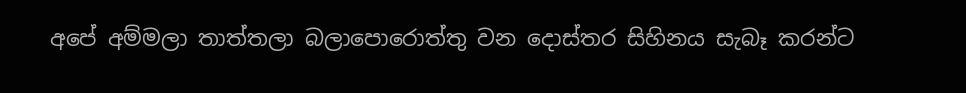අපේ අම්මලා තාත්තලා බලාපොරොත්තු වන දොස්තර සිහිනය සැබෑ කරන්ට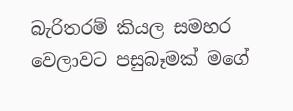බැරිතරම් කියල සමහර වෙලාවට පසුබෑමක් මගේ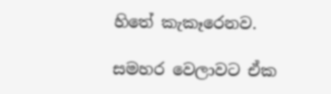හිතේ කැකෑරෙනව.

සමහර වෙලාවට ඒක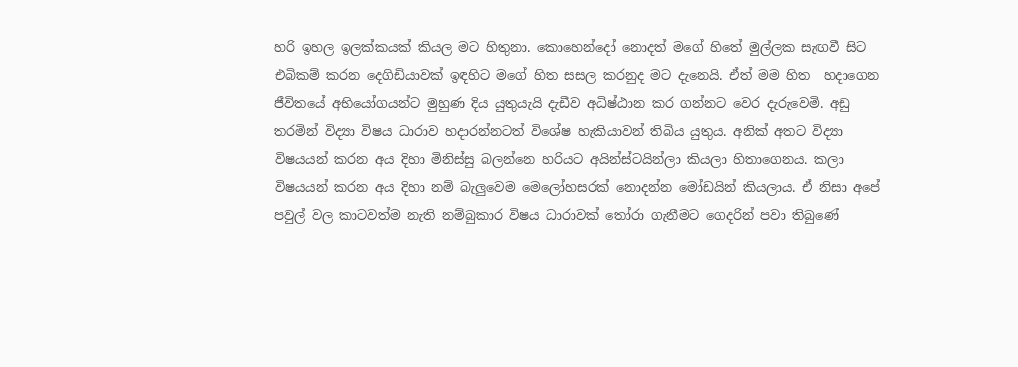හරි ඉහල ඉලක්කයක් කියල මට හිතුනා. කොහෙන්දෝ නොදත් මගේ හිතේ මුල්ලක සැඟවී සිට එබිකම් කරන දෙගිඩියාවක් ඉඳහිට මගේ හිත සසල කරනුද මට දැනෙයි. ඒත් මම හිත  හදාගෙන ජීවිතයේ අභියෝගයන්ට මුහුණ දිය යුතුයැයි දැඩීව අධිෂ්ඨාන කර ගන්නට වෙර දැරුවෙමි. අඩු තරමින් විද්‍යා විෂය ධාරාව හදාරන්නටත් විශේෂ හැකියාවන් තිබිය යුතුය. අනික් අතට විද්‍යා විෂයයන් කරන අය දිහා මිනිස්සු බලන්නෙ හරියට අයින්ස්ටයින්ලා කියලා හිතාගෙනය. කලා විෂයයන් කරන අය දිහා නම් බැලුවෙම මෙලෝහසරක් නොදන්න මෝඩයින් කියලාය. ඒ නිසා අපේ පවුල් වල කාටවත්ම නැති නම්බුකාර විෂය ධාරාවක් තෝරා ගැනීමට ගෙදරින් පවා තිබුණේ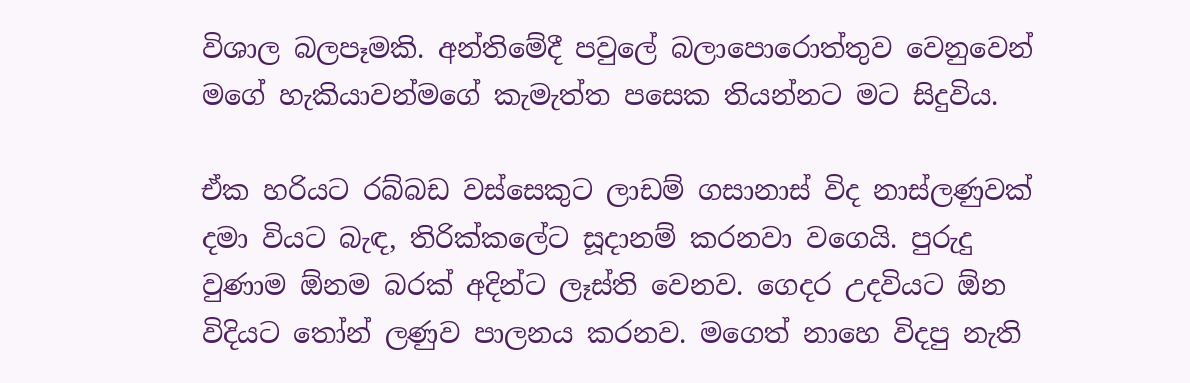විශාල බලපෑමකි. අන්තිමේදී පවුලේ බලාපොරොත්තුව වෙනුවෙන් මගේ හැකියාවන්මගේ කැමැත්ත පසෙක තියන්නට මට සිදුවිය.

ඒක හරියට රබ්බඩ වස්සෙකුට ලාඩම් ගසානාස් විද නාස්ලණුවක් දමා වියට බැඳ, තිරික්කලේට සූදානම් කරනවා වගෙයි. පුරුදු වුණාම ඕනම බරක් අදින්ට ලෑස්ති වෙනව. ගෙදර උදවියට ඕන විදියට තෝන් ලණුව පාලනය කරනව. මගෙත් නාහෙ විදපු නැති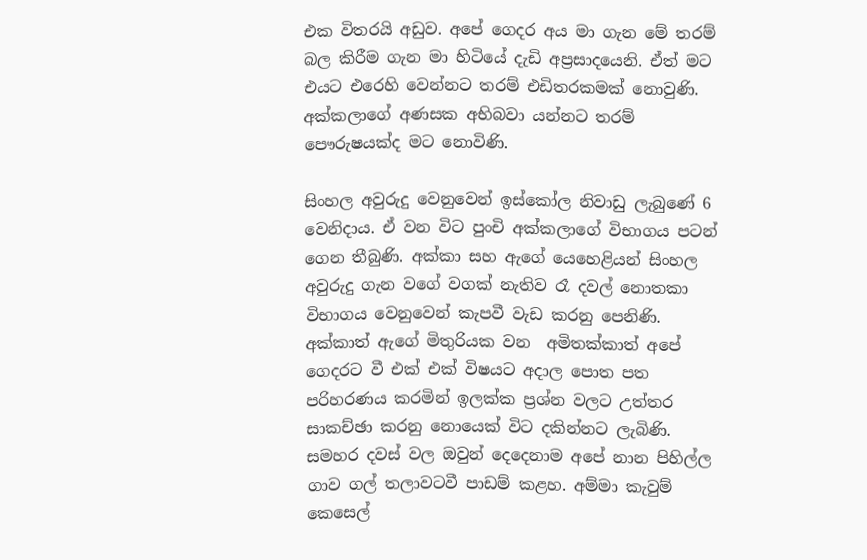එක විතරයි අඩුව. අපේ ගෙදර අය මා ගැන මේ තරම් බල කිරීම ගැන මා හිටියේ දැඩි අප්‍රසාදයෙනි. ඒත් මට එයට එරෙහි වෙන්නට තරම් එඩිතරකමක් නොවුණි. අක්කලාගේ අණසක අභිබවා යන්නට තරම් පෞරුෂයක්ද මට නොවිණි.

සිංහල අවුරුදු වෙනුවෙන් ඉස්කෝල නිවාඩු ලැබුණේ 6 වෙනිදාය. ඒ වන විට පුංචි අක්කලාගේ විභාගය පටන් ගෙන තීබුණි. අක්කා සහ ඇගේ යෙහෙළියන් සිංහල අවුරුදු ගැන වගේ වගක් නැතිව රෑ දවල් නොතකා විභාගය වෙනුවෙන් කැපවී වැඩ කරනු පෙනිණි. අක්කාත් ඇගේ මිතුරියක වන  අමිතක්කාත් අපේ ගෙදරට වී එක් එක් විෂයට අදාල පොත පත පරිහරණය කරමින් ඉලක්ක ප්‍රශ්න වලට උත්තර සාකච්ඡා කරනු නොයෙක් විට දකින්නට ලැබිණි. සමහර දවස් වල ඔවුන් දෙදෙනාම අපේ නාන පිහිල්ල ගාව ගල් තලාවටවී පාඩම් කළහ. අම්මා කැවුම් කෙසෙල්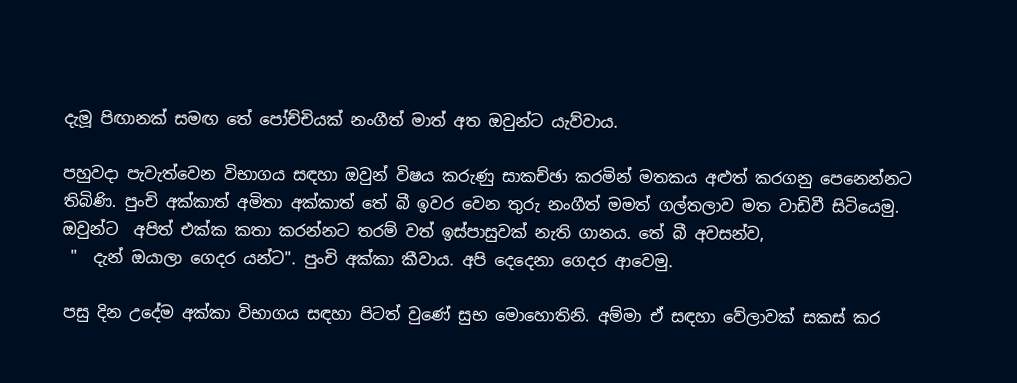දැමූ පිඟානක් සමඟ තේ පෝච්චියක් නංගීත් මාත් අත ඔවුන්ට යැව්වාය.

පහුවදා පැවැත්වෙන විභාගය සඳහා ඔවුන් විෂය කරුණු සාකච්ඡා කරමින් මතකය අළුත් කරගනු පෙනෙන්නට තිබිණි. පුංචි අක්කාත් අමිතා අක්කාත් තේ බී ඉවර වෙන තුරු නංගීත් මමත් ගල්තලාව මත වාඩිවී සිටියෙමු. ඔවුන්ට  අපිත් එක්ක කතා කරන්නට තරම් වත් ඉස්පාසුවක් නැති ගානය. තේ බී අවසන්ව,
 "  දැන් ඔයාලා ගෙදර යන්ට". පුංචි අක්කා කීවාය. අපි දෙදෙනා ගෙදර ආවෙමු.

පසු දින උදේම අක්කා විභාගය සඳහා පිටත් වුණේ සුභ මොහොතිනි. අම්මා ඒ සඳහා වේලාවක් සකස් කර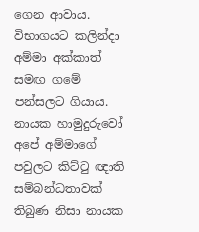ගෙන ආවාය. විභාගයට කලින්දා අම්මා අක්කාත් සමඟ ගමේ පන්සලට ගියාය. නායක හාමුදුරුවෝ අපේ අම්මාගේ පවුලට කිට්ටු ඥාති සම්බන්ධතාවක් තිබුණ නිසා නායක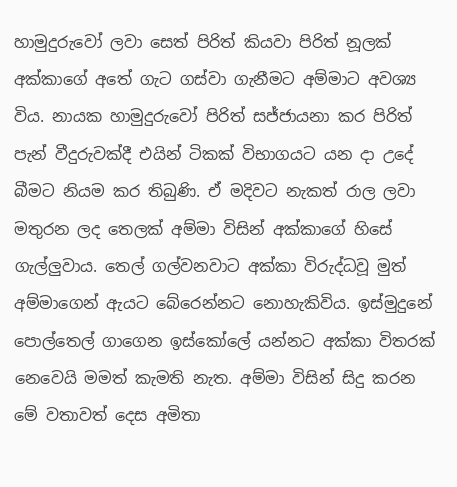හාමුදුරුවෝ ලවා සෙත් පිරිත් කියවා පිරිත් නූලක් අක්කාගේ අතේ ගැට ගස්වා ගැනීමට අම්මාට අවශ්‍ය විය. නායක හාමුදුරුවෝ පිරිත් සජ්ජායනා කර පිරිත් පැන් වීදුරුවක්දී එයින් ටිකක් විභාගයට යන දා උදේ බීමට නියම කර තිබුණි. ඒ මදිවට නැකත් රාල ලවා මතුරන ලද තෙලක් අම්මා විසින් අක්කාගේ හිසේ ගැල්ලුවාය. තෙල් ගල්වනවාට අක්කා විරුද්ධවූ මුත් අම්මාගෙන් ඇයට බේරෙන්නට නොහැකිවිය. ඉස්මුදුනේ පොල්තෙල් ගාගෙන ඉස්කෝලේ යන්නට අක්කා විතරක් නෙවෙයි මමත් කැමති නැත. අම්මා විසින් සිදු කරන මේ වතාවත් දෙස අමිතා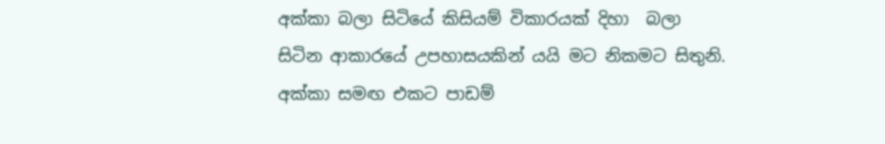අක්කා බලා සිටියේ කිසියම් විකාරයක් දිහා  බලා සිටින ආකාරයේ උපහාසයකින් යයි මට නිකමට සිතුනි. අක්කා සමඟ එකට පාඩම්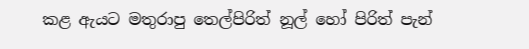කළ ඇයට මතුරාපු තෙල්පිරිත් නූල් හෝ පිරිත් පැන්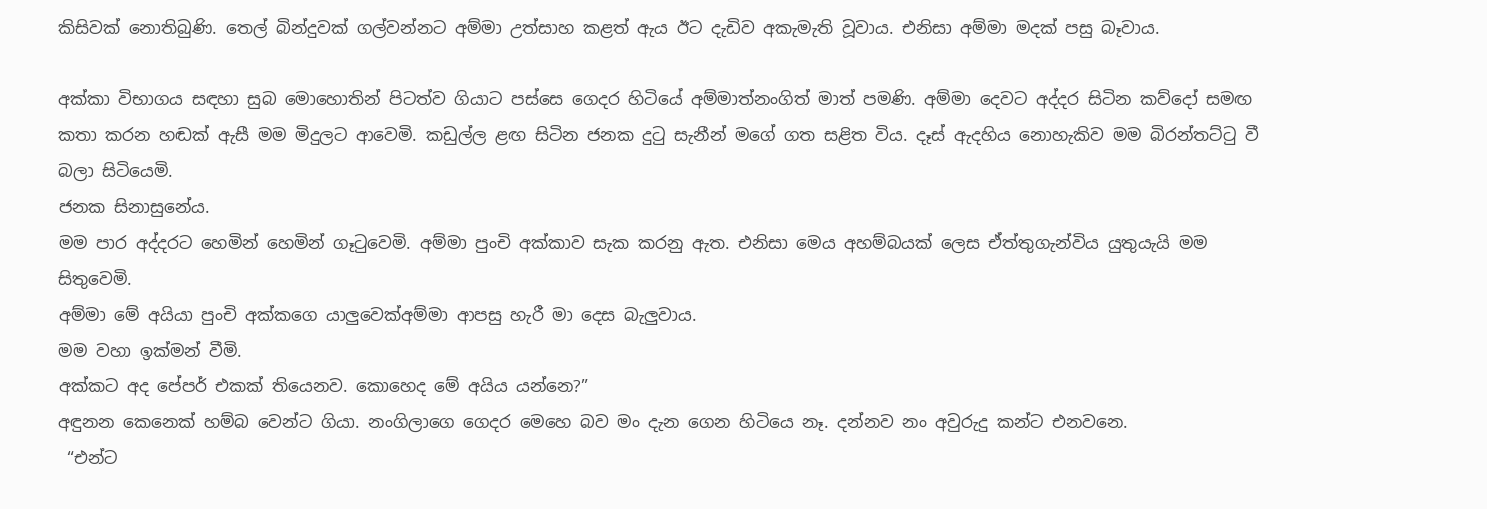කිසිවක් නොතිබුණි. තෙල් බින්දුවක් ගල්වන්නට අම්මා උත්සාහ කළත් ඇය ඊට දැඩිව අකැමැති වූවාය. එනිසා අම්මා මදක් පසු බෑවාය.

අක්කා විභාගය සඳහා සුබ මොහොතින් පිටත්ව ගියාට පස්සෙ ගෙදර හිටියේ අම්මාත්නංගිත් මාත් පමණි. අම්මා දෙවට අද්දර සිටින කව්දෝ සමඟ කතා කරන හඬක් ඇසී මම මිදුලට ආවෙමි. කඩුල්ල ළඟ සිටින ජනක දුටු සැනීන් මගේ ගත සළිත විය. දෑස් ඇදහිය නොහැකිව මම බිරන්තට්ටු වී බලා සිටියෙමි.
ජනක සිනාසුනේය.
මම පාර අද්දරට හෙමින් හෙමින් ගෑටුවෙමි. අම්මා පුංචි අක්කාව සැක කරනු ඇත. එනිසා මෙය අහම්‍බයක් ලෙස ඒත්තුගැන්විය යුතුයැයි මම සිතුවෙමි.
අම්මා මේ අයියා පුංචි අක්කගෙ යාලුවෙක්අම්මා ආපසු හැරී මා දෙස බැලුවාය.
මම වහා ඉක්මන් වීමි.
අක්කට අද පේපර් එකක් තියෙනව. කොහෙද මේ අයිය යන්නෙ?”
අඳුනන කෙනෙක් හම්බ වෙන්ට ගියා. නංගිලාගෙ ගෙදර මෙහෙ බව මං දැන ගෙන හිටියෙ නෑ. දන්නව නං අවුරුදු කන්ට එනවනෙ.
 “එන්ට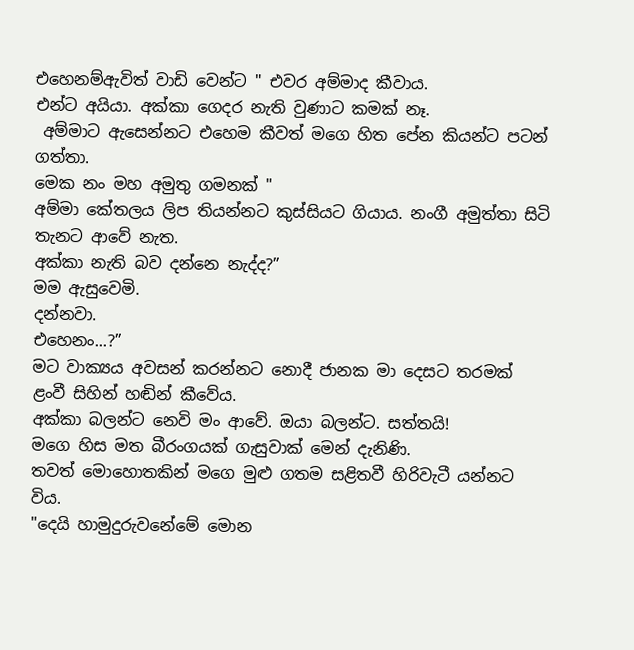එහෙනම්ඇවිත් වාඩි වෙන්ට " එවර අම්මාද කීවාය.
එන්ට අයියා. අක්කා ගෙදර නැති වුණාට කමක් නෑ.
 අම්මාට ඇසෙන්නට එහෙම කීවත් මගෙ හිත පේන කියන්ට පටන් ගත්තා.
මෙක නං මහ අමුතු ගමනක් "
අම්මා කේතලය ලිප තියන්නට කුස්සියට ගියාය. නංගී අමුත්තා සිටි තැනට ආවේ නැත.
අක්කා නැති බව දන්නෙ නැද්ද?”
මම ඇසුවෙමි.
දන්නවා.
එහෙනං...?”
මට වාක්‍යය අවසන් කරන්නට නොදී ජානක මා දෙසට තරමක් ළංවී සිහින් හඬින් කීවේය.
අක්කා බලන්ට නෙවි මං ආවේ. ඔයා බලන්ට. සත්තයි!
මගෙ හිස මත බීරංගයක් ගැසුවාක් මෙන් දැනිණි.
තවත් මොහොතකින් මගෙ මුළු ගතම සළිතවී හිරිවැටී යන්නට විය.
"දෙයි හාමුදුරුවනේමේ මොන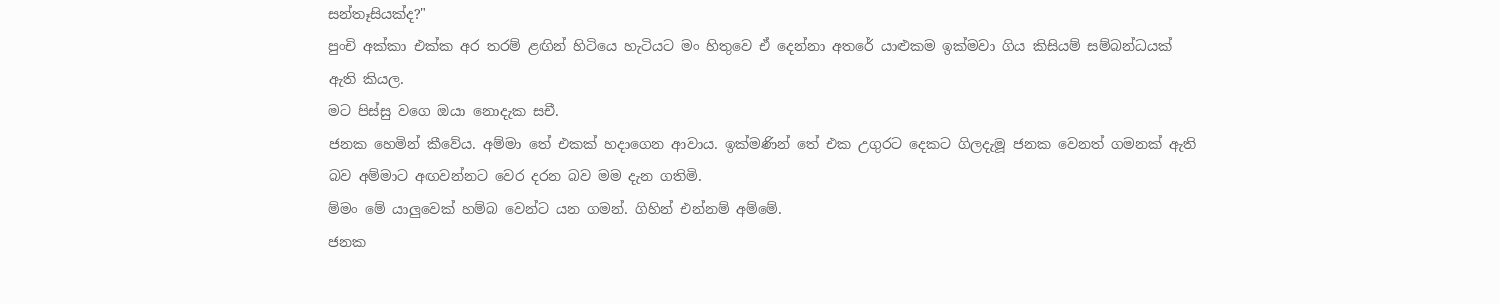සන්තෑසියක්ද?"
පුංචි අක්කා එක්ක අර තරම් ළඟින් හිටියෙ හැටියට මං හිතුවෙ ඒ දෙන්නා අතරේ යාළුකම ඉක්මවා ගිය කිසියම් සම්බන්ධයක් ඇති කියල.
මට පිස්සු වගෙ ඔයා නොදැක සචී.
ජනක හෙමින් කීවේය. අම්මා තේ එකක් හදාගෙන ආවාය. ඉක්මණින් තේ එක උගුරට දෙකට ගිලදැමූ ජනක වෙනත් ගමනක් ඇති බව අම්මාට අඟවන්නට වෙර දරන බව මම දැන ගතිමි.
ම්මං මේ යාලුවෙක් හම්බ වෙන්ට යන ගමන්. ගිහින් එන්නම් අම්මේ.
ජනක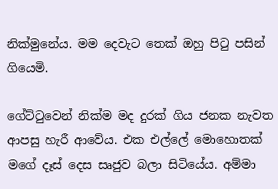නික්මුනේය. මම දෙවැට තෙක් ඔහු පිටු පසින් ගියෙමි.

ගේට්ටුවෙන් නික්ම මද දුරක් ගිය ජනක නැවත ආපසු හැරී ආවේය. එක එල්ලේ මොහොතක් මගේ දෑස් දෙස සෘජුව බලා සිටියේය. අම්මා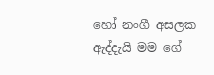හෝ නංගී අසලක ඇද්දැයි මම ගේ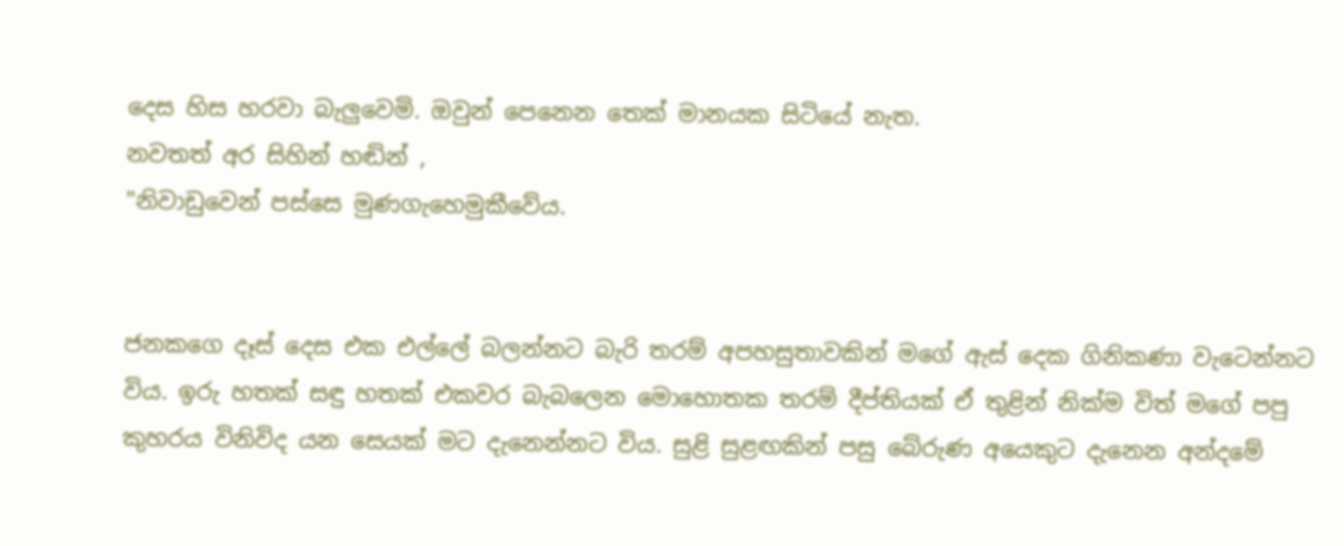දෙස හිස හරවා බැලුවෙමි. ඔවුන් පෙනෙන තෙක් මානයක සිටියේ නැත.
නවතත් අර සිහින් හඬින් ,
"නිවාඩුවෙන් පස්සෙ මුණගැහෙමුකීවේය.


ජනකගෙ දෑස් දෙස එක එල්ලේ බලන්නට බැරි තරම් අපහසුතාවකින් මගේ ඇස් දෙක ගිනිකණා වැටෙන්නට විය. ඉරු හතක් සඳු හතක් එකවර බැබලෙන මොහොතක තරම් දීප්තියක් ඒ තුළින් නික්ම විත් මගේ පපු කුහරය විනිවිද යන සෙයක් මට දැනෙන්නට විය. සුළි සුළඟකින් පසු බේරුණ අයෙකුට දැනෙන අන්දමේ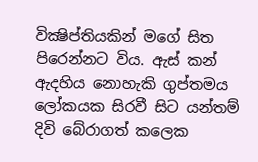වික්‍ෂිප්තියකින් මගේ සිත පිරෙන්නට විය. ඇස් කන් ඇදහිය නොහැකි ගුප්තමය ලෝකයක සිරවී සිට යන්තම් දිවි බේරාගත් කලෙක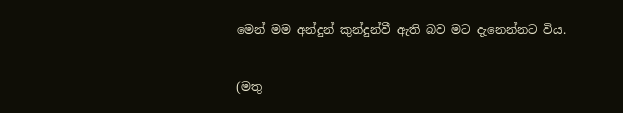මෙන් මම අන්දුන් කුන්දුන්වී ඇති බව මට දැනෙන්නට විය.

(මතු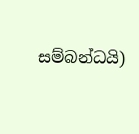සම්බන්ධයි)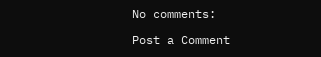No comments:

Post a Comment